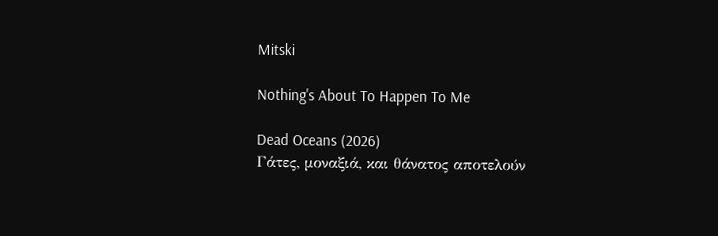Mitski

Nothing's About To Happen To Me

Dead Oceans (2026)
Γάτες, μοναξιά, και θάνατος αποτελούν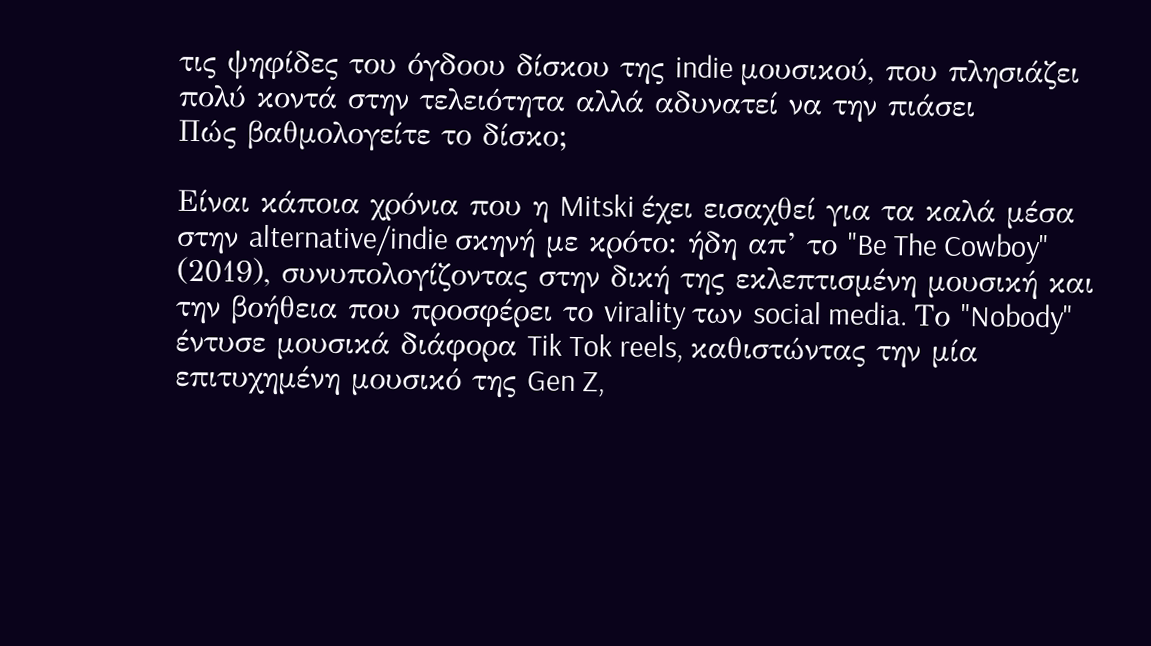τις ψηφίδες του όγδοου δίσκου της indie μουσικού, που πλησιάζει πολύ κοντά στην τελειότητα αλλά αδυνατεί να την πιάσει
Πώς βαθμολογείτε το δίσκο;

Είναι κάποια χρόνια που η Mitski έχει εισαχθεί για τα καλά μέσα στην alternative/indie σκηνή με κρότο: ήδη απ’ το "Be The Cowboy" (2019), συνυπολογίζοντας στην δική της εκλεπτισμένη μουσική και την βοήθεια που προσφέρει το virality των social media. Το "Nobody" έντυσε μουσικά διάφορα Tik Tok reels, καθιστώντας την μία επιτυχημένη μουσικό της Gen Z,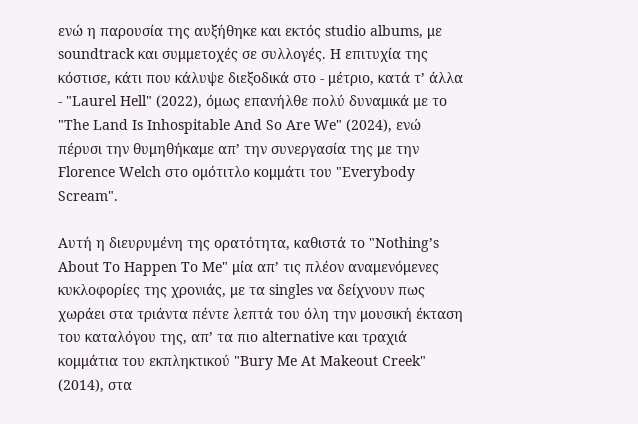ενώ η παρουσία της αυξήθηκε και εκτός studio albums, με soundtrack και συμμετοχές σε συλλογές. Η επιτυχία της κόστισε, κάτι που κάλυψε διεξοδικά στο - μέτριο, κατά τ’ άλλα - "Laurel Hell" (2022), όμως επανήλθε πολύ δυναμικά με το "The Land Is Inhospitable And So Are We" (2024), ενώ πέρυσι την θυμηθήκαμε απ’ την συνεργασία της με την Florence Welch στο ομότιτλο κομμάτι του "Everybody Scream".

Αυτή η διευρυμένη της ορατότητα, καθιστά το "Nothing’s About To Happen To Me" μία απ’ τις πλέον αναμενόμενες κυκλοφορίες της χρονιάς, με τα singles να δείχνουν πως χωράει στα τριάντα πέντε λεπτά του όλη την μουσική έκταση του καταλόγου της, απ’ τα πιο alternative και τραχιά κομμάτια του εκπληκτικού "Bury Me At Makeout Creek" (2014), στα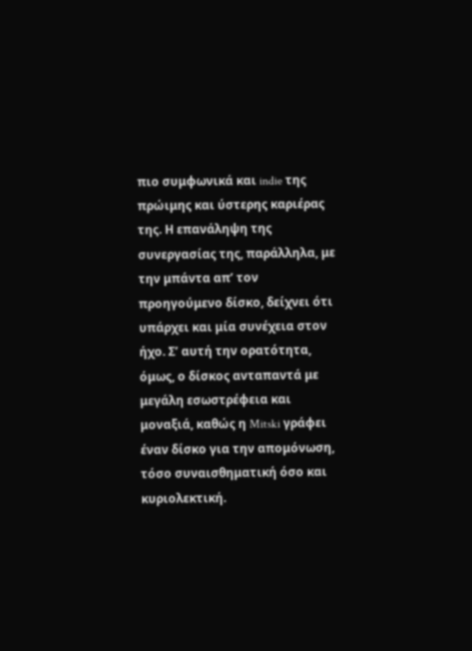πιο συμφωνικά και indie της πρώιμης και ύστερης καριέρας της. Η επανάληψη της συνεργασίας της, παράλληλα, με την μπάντα απ’ τον προηγούμενο δίσκο, δείχνει ότι υπάρχει και μία συνέχεια στον ήχο. Σ’ αυτή την ορατότητα, όμως, ο δίσκος ανταπαντά με μεγάλη εσωστρέφεια και μοναξιά, καθώς η Mitski γράφει έναν δίσκο για την απομόνωση, τόσο συναισθηματική όσο και κυριολεκτική.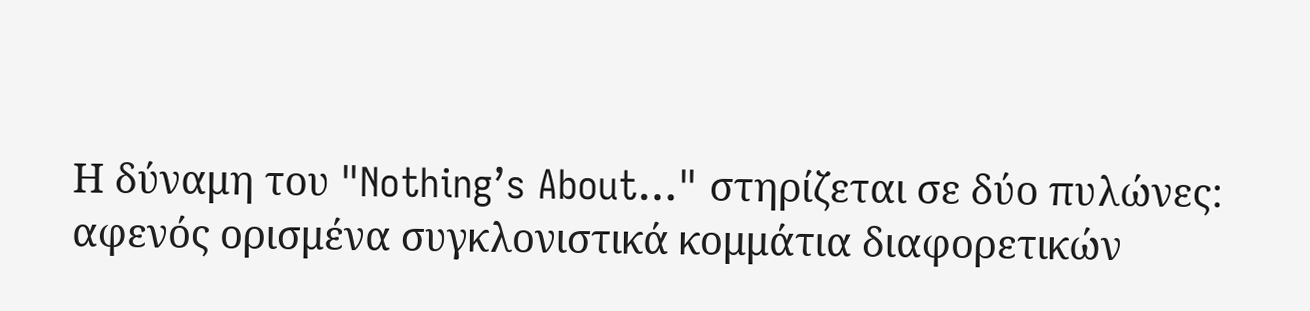Η δύναμη του "Nothing’s About…" στηρίζεται σε δύο πυλώνες: αφενός ορισμένα συγκλονιστικά κομμάτια διαφορετικών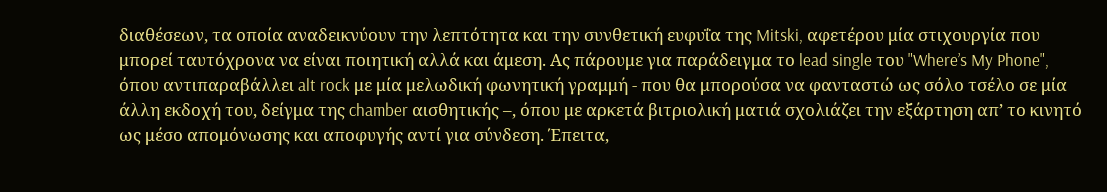διαθέσεων, τα οποία αναδεικνύουν την λεπτότητα και την συνθετική ευφυΐα της Mitski, αφετέρου μία στιχουργία που μπορεί ταυτόχρονα να είναι ποιητική αλλά και άμεση. Ας πάρουμε για παράδειγμα το lead single του "Where’s My Phone", όπου αντιπαραβάλλει alt rock με μία μελωδική φωνητική γραμμή - που θα μπορούσα να φανταστώ ως σόλο τσέλο σε μία άλλη εκδοχή του, δείγμα της chamber αισθητικής –, όπου με αρκετά βιτριολική ματιά σχολιάζει την εξάρτηση απ’ το κινητό ως μέσο απομόνωσης και αποφυγής αντί για σύνδεση. Έπειτα,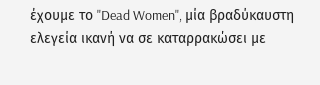έχουμε το "Dead Women", μία βραδύκαυστη ελεγεία ικανή να σε καταρρακώσει με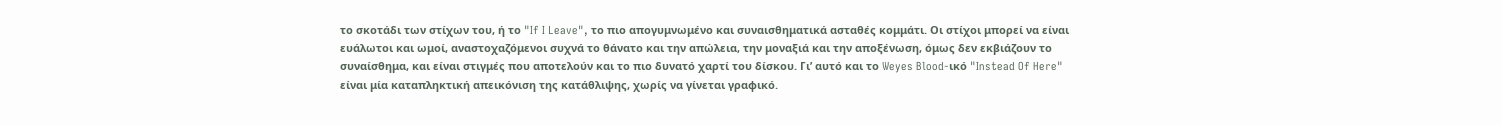το σκοτάδι των στίχων του, ή το "If I Leave", το πιο απογυμνωμένο και συναισθηματικά ασταθές κομμάτι. Οι στίχοι μπορεί να είναι ευάλωτοι και ωμοί, αναστοχαζόμενοι συχνά το θάνατο και την απώλεια, την μοναξιά και την αποξένωση, όμως δεν εκβιάζουν το συναίσθημα, και είναι στιγμές που αποτελούν και το πιο δυνατό χαρτί του δίσκου. Γι’ αυτό και το Weyes Blood-ικό "Instead Of Here" είναι μία καταπληκτική απεικόνιση της κατάθλιψης, χωρίς να γίνεται γραφικό.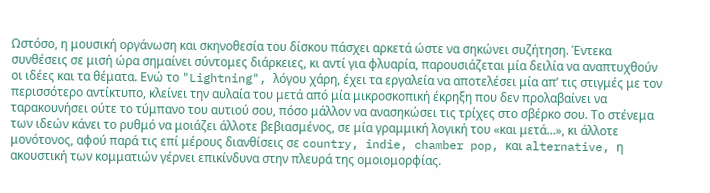Ωστόσο, η μουσική οργάνωση και σκηνοθεσία του δίσκου πάσχει αρκετά ώστε να σηκώνει συζήτηση. Έντεκα συνθέσεις σε μισή ώρα σημαίνει σύντομες διάρκειες, κι αντί για φλυαρία, παρουσιάζεται μία δειλία να αναπτυχθούν οι ιδέες και τα θέματα. Ενώ το "Lightning", λόγου χάρη, έχει τα εργαλεία να αποτελέσει μία απ’ τις στιγμές με τον περισσότερο αντίκτυπο, κλείνει την αυλαία του μετά από μία μικροσκοπική έκρηξη που δεν προλαβαίνει να ταρακουνήσει ούτε το τύμπανο του αυτιού σου, πόσο μάλλον να ανασηκώσει τις τρίχες στο σβέρκο σου. Το στένεμα των ιδεών κάνει το ρυθμό να μοιάζει άλλοτε βεβιασμένος, σε μία γραμμική λογική του «και μετά…», κι άλλοτε μονότονος, αφού παρά τις επί μέρους διανθίσεις σε country, indie, chamber pop, και alternative, η ακουστική των κομματιών γέρνει επικίνδυνα στην πλευρά της ομοιομορφίας.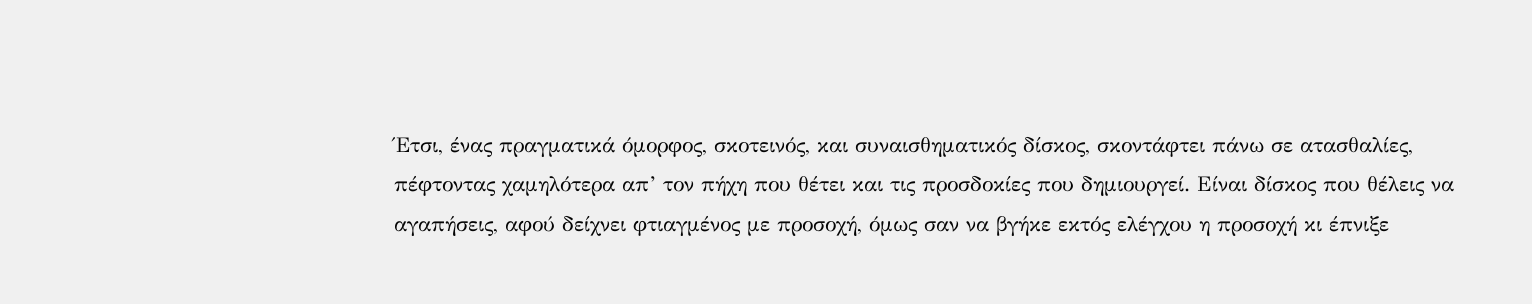Έτσι, ένας πραγματικά όμορφος, σκοτεινός, και συναισθηματικός δίσκος, σκοντάφτει πάνω σε ατασθαλίες, πέφτοντας χαμηλότερα απ’ τον πήχη που θέτει και τις προσδοκίες που δημιουργεί. Είναι δίσκος που θέλεις να αγαπήσεις, αφού δείχνει φτιαγμένος με προσοχή, όμως σαν να βγήκε εκτός ελέγχου η προσοχή κι έπνιξε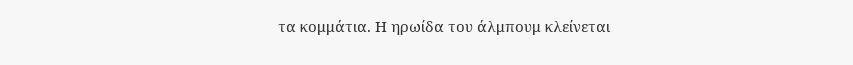τα κομμάτια. Η ηρωίδα του άλμπουμ κλείνεται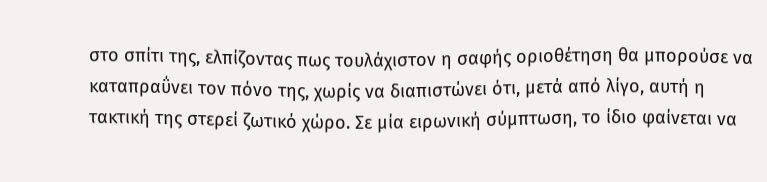στο σπίτι της, ελπίζοντας πως τουλάχιστον η σαφής οριοθέτηση θα μπορούσε να καταπραΰνει τον πόνο της, χωρίς να διαπιστώνει ότι, μετά από λίγο, αυτή η τακτική της στερεί ζωτικό χώρο. Σε μία ειρωνική σύμπτωση, το ίδιο φαίνεται να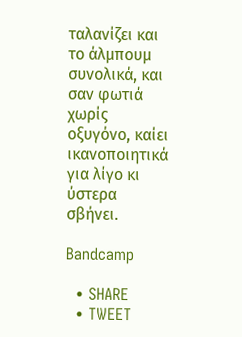ταλανίζει και το άλμπουμ συνολικά, και σαν φωτιά χωρίς οξυγόνο, καίει ικανοποιητικά για λίγο κι ύστερα σβήνει.

Bandcamp

  • SHARE
  • TWEET